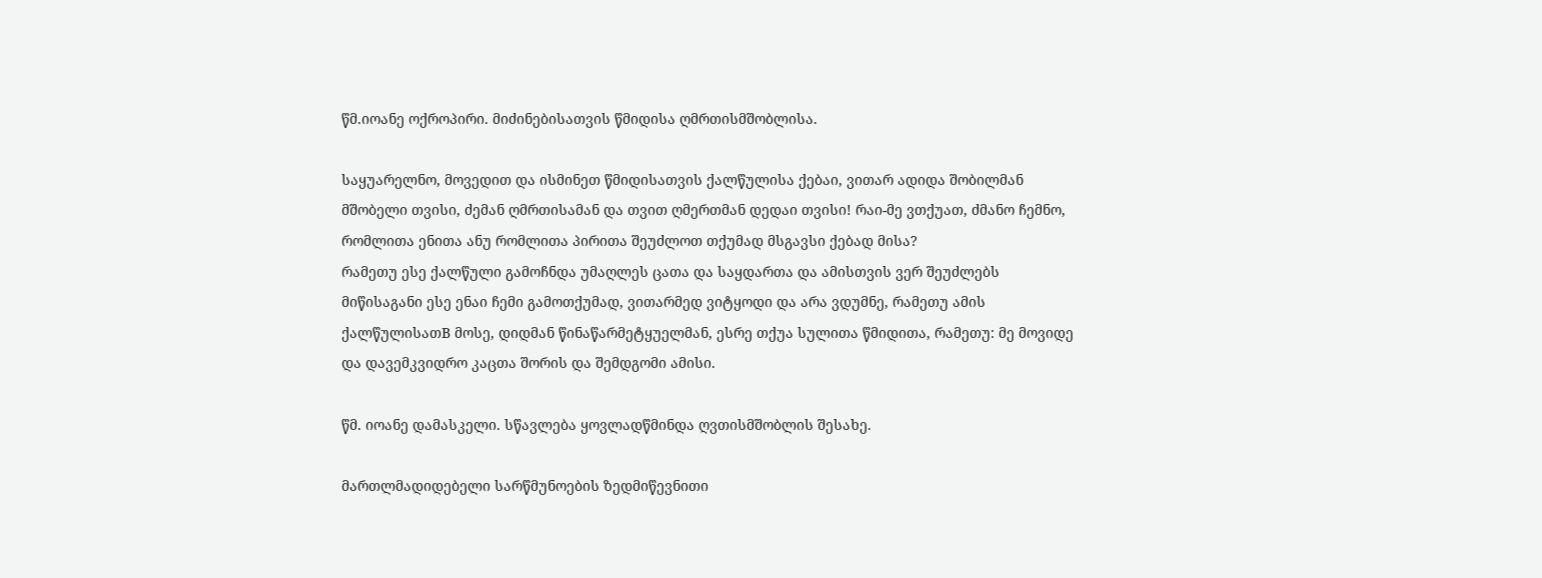წმ.იოანე ოქროპირი. მიძინებისათვის წმიდისა ღმრთისმშობლისა.

საყუარელნო, მოვედით და ისმინეთ წმიდისათვის ქალწულისა ქებაი, ვითარ ადიდა შობილმან მშობელი თვისი, ძემან ღმრთისამან და თვით ღმერთმან დედაი თვისი! რაი-მე ვთქუათ, ძმანო ჩემნო, რომლითა ენითა ანუ რომლითა პირითა შეუძლოთ თქუმად მსგავსი ქებად მისა?
რამეთუ ესე ქალწული გამოჩნდა უმაღლეს ცათა და საყდართა და ამისთვის ვერ შეუძლებს მიწისაგანი ესე ენაი ჩემი გამოთქუმად, ვითარმედ ვიტყოდი და არა ვდუმნე, რამეთუ ამის ქალწულისათВ მოსე, დიდმან წინაწარმეტყუელმან, ესრე თქუა სულითა წმიდითა, რამეთუ: მე მოვიდე და დავემკვიდრო კაცთა შორის და შემდგომი ამისი.

წმ. იოანე დამასკელი. სწავლება ყოვლადწმინდა ღვთისმშობლის შესახე.

მართლმადიდებელი სარწმუნოების ზედმიწევნითი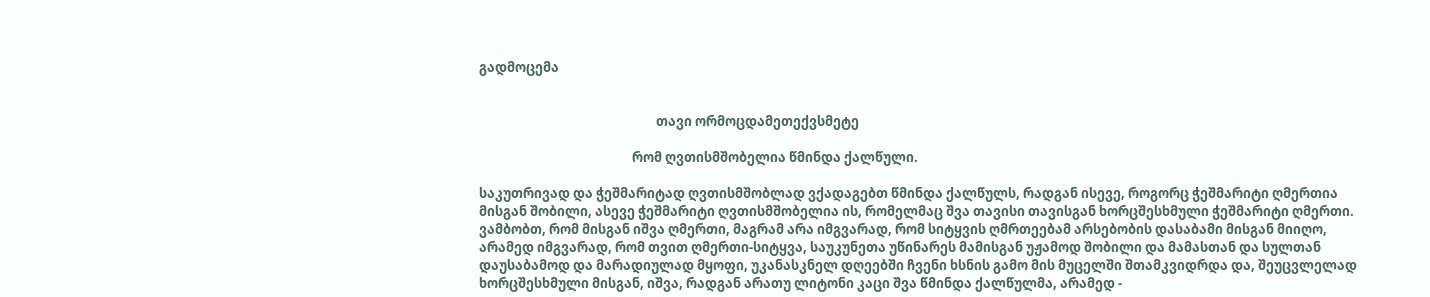გადმოცემა


                                                           თავი ორმოცდამეთექვსმეტე

                                                   რომ ღვთისმშობელია წმინდა ქალწული.

საკუთრივად და ჭეშმარიტად ღვთისმშობლად ვქადაგებთ წმინდა ქალწულს, რადგან ისევე, როგორც ჭეშმარიტი ღმერთია მისგან შობილი, ასევე ჭეშმარიტი ღვთისმშობელია ის, რომელმაც შვა თავისი თავისგან ხორცშესხმული ჭეშმარიტი ღმერთი. ვამბობთ, რომ მისგან იშვა ღმერთი, მაგრამ არა იმგვარად, რომ სიტყვის ღმრთეებამ არსებობის დასაბამი მისგან მიიღო, არამედ იმგვარად, რომ თვით ღმერთი-სიტყვა, საუკუნეთა უწინარეს მამისგან უჟამოდ შობილი და მამასთან და სულთან დაუსაბამოდ და მარადიულად მყოფი, უკანასკნელ დღეებში ჩვენი ხსნის გამო მის მუცელში შთამკვიდრდა და, შეუცვლელად ხორცშესხმული მისგან, იშვა, რადგან არათუ ლიტონი კაცი შვა წმინდა ქალწულმა, არამედ -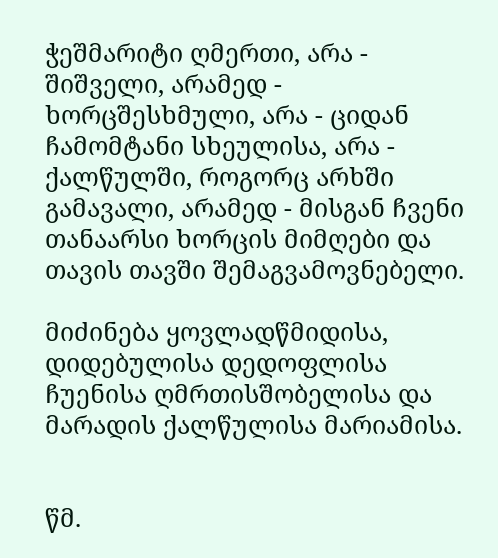ჭეშმარიტი ღმერთი, არა - შიშველი, არამედ - ხორცშესხმული, არა - ციდან ჩამომტანი სხეულისა, არა - ქალწულში, როგორც არხში გამავალი, არამედ - მისგან ჩვენი თანაარსი ხორცის მიმღები და თავის თავში შემაგვამოვნებელი.

მიძინება ყოვლადწმიდისა, დიდებულისა დედოფლისა ჩუენისა ღმრთისშობელისა და მარადის ქალწულისა მარიამისა.


წმ.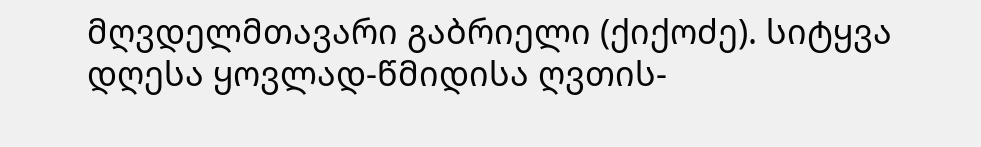მღვდელმთავარი გაბრიელი (ქიქოძე). სიტყვა დღესა ყოვლად-წმიდისა ღვთის-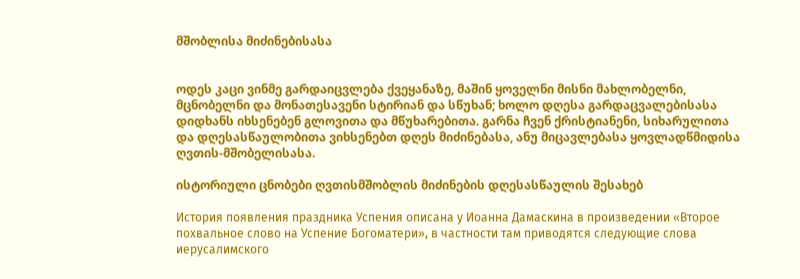მშობლისა მიძინებისასა


ოდეს კაცი ვინმე გარდაიცვლება ქვეყანაზე, მაშინ ყოველნი მისნი მახლობელნი, მცნობელნი და მონათესავენი სტირიან და სწუხან; ხოლო დღესა გარდაცვალებისასა დიდხანს იხსენებენ გლოვითა და მწუხარებითა. გარნა ჩვენ ქრისტიანენი, სიხარულითა და დღესასწაულობითა ვიხსენებთ დღეს მიძინებასა, ანუ მიცავლებასა ყოვლადწმიდისა ღვთის-მშობელისასა.

ისტორიული ცნობები ღვთისმშობლის მიძინების დღესასწაულის შესახებ

История появления праздника Успения описана у Иоанна Дамаскина в произведении «Второе похвальное слово на Успение Богоматери», в частности там приводятся следующие слова иерусалимского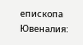епископа Ювеналия: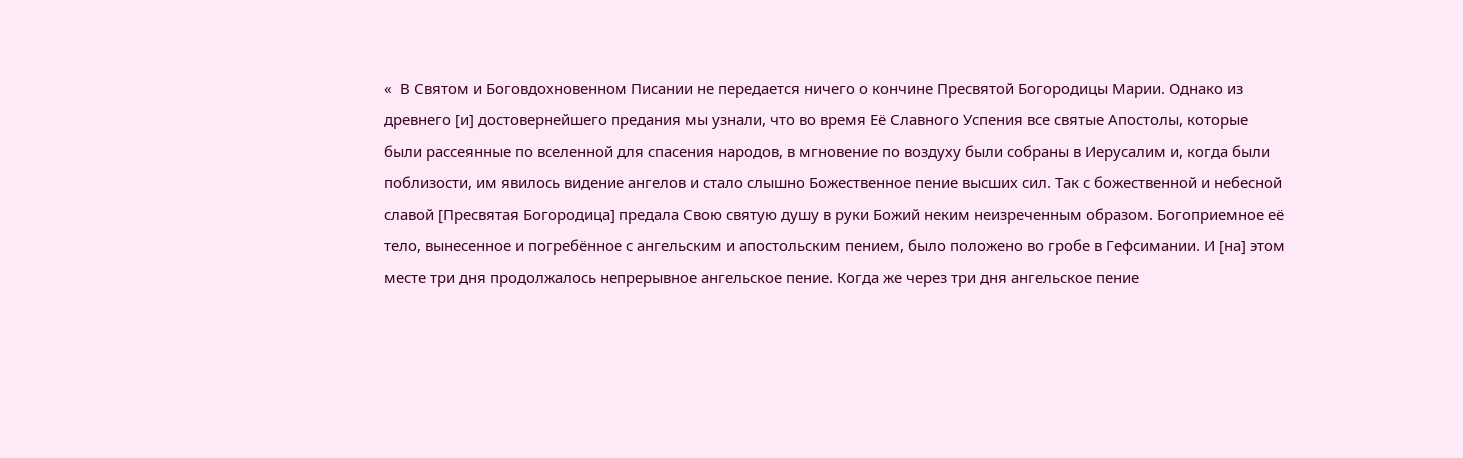«  В Святом и Боговдохновенном Писании не передается ничего о кончине Пресвятой Богородицы Марии. Однако из древнего [и] достовернейшего предания мы узнали, что во время Её Славного Успения все святые Апостолы, которые были рассеянные по вселенной для спасения народов, в мгновение по воздуху были собраны в Иерусалим и, когда были поблизости, им явилось видение ангелов и стало слышно Божественное пение высших сил. Так с божественной и небесной славой [Пресвятая Богородица] предала Свою святую душу в руки Божий неким неизреченным образом. Богоприемное её тело, вынесенное и погребённое с ангельским и апостольским пением, было положено во гробе в Гефсимании. И [на] этом месте три дня продолжалось непрерывное ангельское пение. Когда же через три дня ангельское пение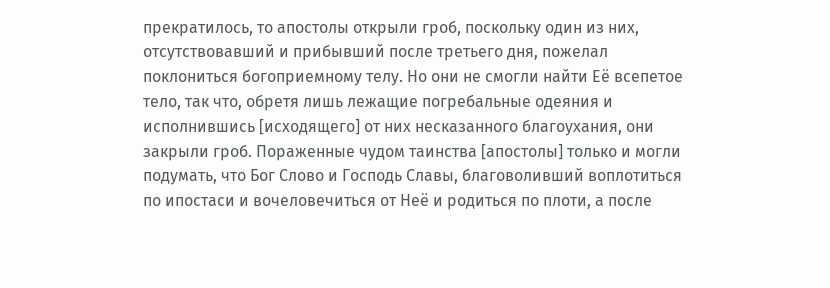прекратилось, то апостолы открыли гроб, поскольку один из них, отсутствовавший и прибывший после третьего дня, пожелал поклониться богоприемному телу. Но они не смогли найти Её всепетое тело, так что, обретя лишь лежащие погребальные одеяния и исполнившись [исходящего] от них несказанного благоухания, они закрыли гроб. Пораженные чудом таинства [апостолы] только и могли подумать, что Бог Слово и Господь Славы, благоволивший воплотиться по ипостаси и вочеловечиться от Неё и родиться по плоти, а после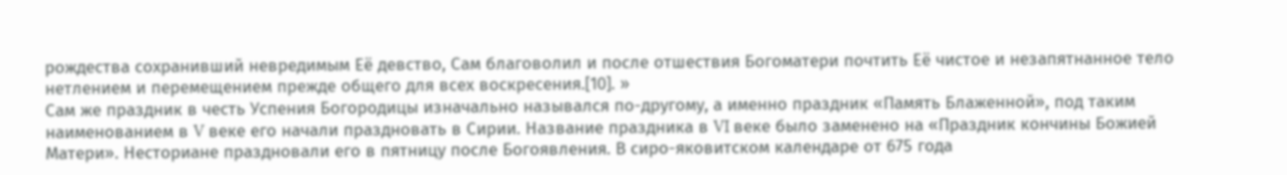рождества сохранивший невредимым Её девство, Сам благоволил и после отшествия Богоматери почтить Её чистое и незапятнанное тело нетлением и перемещением прежде общего для всех воскресения.[10]. »
Сам же праздник в честь Успения Богородицы изначально назывался по-другому, а именно праздник «Память Блаженной», под таким наименованием в V веке его начали праздновать в Сирии. Название праздника в VI веке было заменено на «Праздник кончины Божией Матери». Несториане праздновали его в пятницу после Богоявления. В сиро-яковитском календаре от 675 года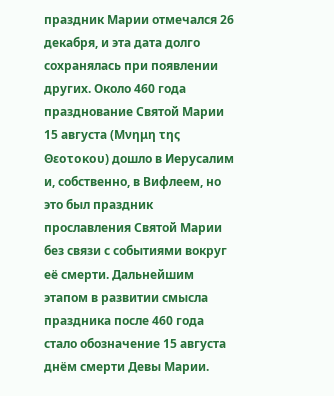праздник Марии отмечался 26 декабря, и эта дата долго сохранялась при появлении других. Около 460 года празднование Святой Марии 15 августа (Μνημη της Θεοτοκου) дошло в Иерусалим и, собственно, в Вифлеем, но это был праздник прославления Святой Марии без связи с событиями вокруг её смерти. Дальнейшим этапом в развитии смысла праздника после 460 года стало обозначение 15 августа днём смерти Девы Марии.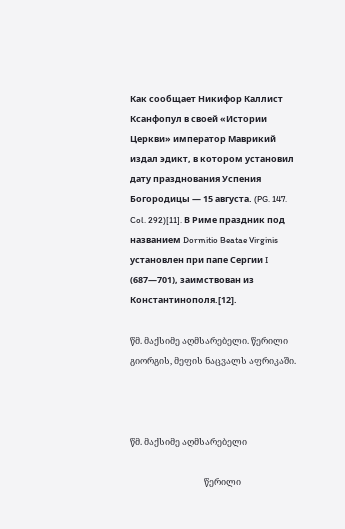Как сообщает Никифор Каллист Ксанфопул в своей «Истории Церкви» император Маврикий издал эдикт, в котором установил дату празднования Успения Богородицы — 15 августа. (PG. 147. Col. 292)[11]. В Риме праздник под названием Dormitio Beatae Virginis установлен при папе Сергии I (687—701), заимствован из Константинополя.[12].

წმ. მაქსიმე აღმსარებელი. წერილი გიორგის, მეფის ნაცვალს აფრიკაში.



წმ. მაქსიმე აღმსარებელი

                                     წერილი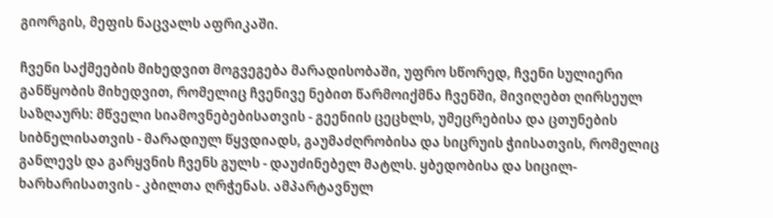გიორგის, მეფის ნაცვალს აფრიკაში.

ჩვენი საქმეების მიხედვით მოგვეგება მარადისობაში, უფრო სწორედ, ჩვენი სულიერი განწყობის მიხედვით, რომელიც ჩვენივე ნებით წარმოიქმნა ჩვენში, მივიღებთ ღირსეულ საზღაურს: მწველი სიამოვნებებისათვის - გეენიის ცეცხლს, უმეცრებისა და ცთუნების სიბნელისათვის - მარადიულ წყვდიადს, გაუმაძღრობისა და სიცრუის ჭიისათვის, რომელიც განლევს და გარყვნის ჩვენს გულს - დაუძინებელ მატლს. ყბედობისა და სიცილ-ხარხარისათვის - კბილთა ღრჭენას. ამპარტავნულ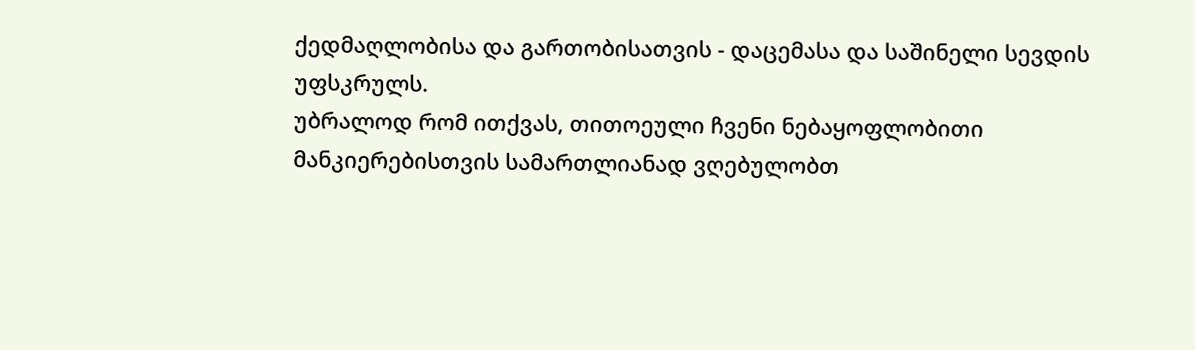ქედმაღლობისა და გართობისათვის - დაცემასა და საშინელი სევდის უფსკრულს.
უბრალოდ რომ ითქვას, თითოეული ჩვენი ნებაყოფლობითი მანკიერებისთვის სამართლიანად ვღებულობთ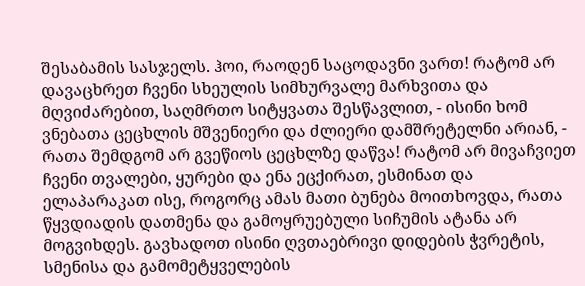შესაბამის სასჯელს. ჰოი, რაოდენ საცოდავნი ვართ! რატომ არ დავაცხრეთ ჩვენი სხეულის სიმხურვალე მარხვითა და მღვიძარებით, საღმრთო სიტყვათა შესწავლით, - ისინი ხომ ვნებათა ცეცხლის მშვენიერი და ძლიერი დამშრეტელნი არიან, - რათა შემდგომ არ გვეწიოს ცეცხლზე დაწვა! რატომ არ მივაჩვიეთ ჩვენი თვალები, ყურები და ენა ეცქირათ, ესმინათ და ელაპარაკათ ისე, როგორც ამას მათი ბუნება მოითხოვდა, რათა წყვდიადის დათმენა და გამოყრუებული სიჩუმის ატანა არ მოგვიხდეს. გავხადოთ ისინი ღვთაებრივი დიდების ჭვრეტის, სმენისა და გამომეტყველების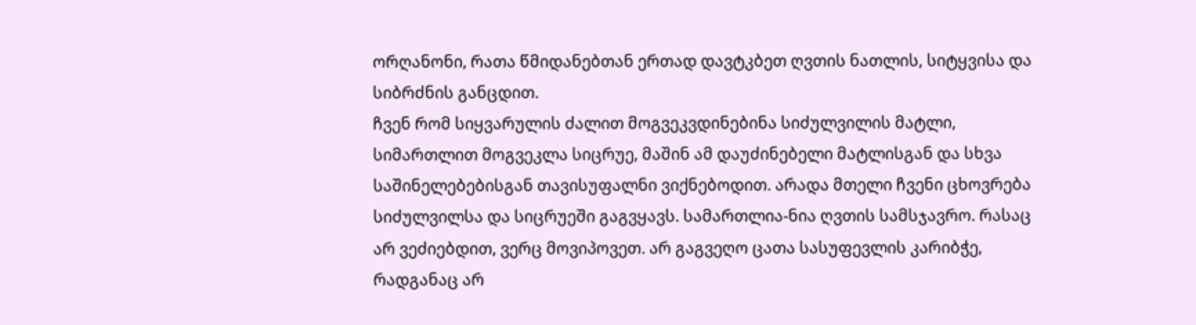ორღანონი, რათა წმიდანებთან ერთად დავტკბეთ ღვთის ნათლის, სიტყვისა და სიბრძნის განცდით.
ჩვენ რომ სიყვარულის ძალით მოგვეკვდინებინა სიძულვილის მატლი, სიმართლით მოგვეკლა სიცრუე, მაშინ ამ დაუძინებელი მატლისგან და სხვა საშინელებებისგან თავისუფალნი ვიქნებოდით. არადა მთელი ჩვენი ცხოვრება სიძულვილსა და სიცრუეში გაგვყავს. სამართლია-ნია ღვთის სამსჯავრო. რასაც არ ვეძიებდით, ვერც მოვიპოვეთ. არ გაგვეღო ცათა სასუფევლის კარიბჭე, რადგანაც არ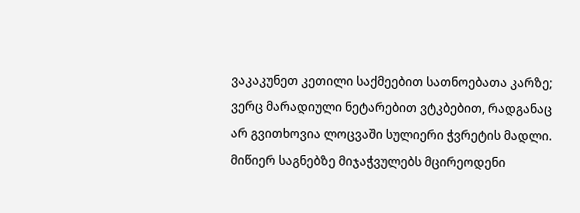ვაკაკუნეთ კეთილი საქმეებით სათნოებათა კარზე; ვერც მარადიული ნეტარებით ვტკბებით, რადგანაც არ გვითხოვია ლოცვაში სულიერი ჭვრეტის მადლი. მიწიერ საგნებზე მიჯაჭვულებს მცირეოდენი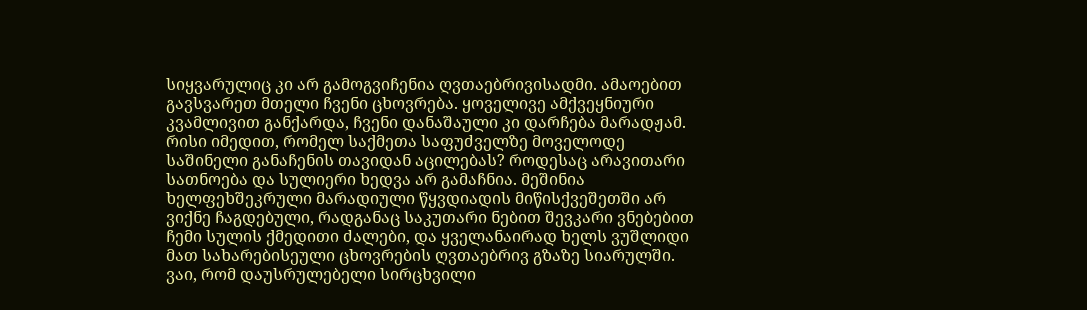სიყვარულიც კი არ გამოგვიჩენია ღვთაებრივისადმი. ამაოებით გავსვარეთ მთელი ჩვენი ცხოვრება. ყოველივე ამქვეყნიური კვამლივით განქარდა, ჩვენი დანაშაული კი დარჩება მარადჟამ.
რისი იმედით, რომელ საქმეთა საფუძველზე მოველოდე საშინელი განაჩენის თავიდან აცილებას? როდესაც არავითარი სათნოება და სულიერი ხედვა არ გამაჩნია. მეშინია ხელფეხშეკრული მარადიული წყვდიადის მიწისქვეშეთში არ ვიქნე ჩაგდებული, რადგანაც საკუთარი ნებით შევკარი ვნებებით ჩემი სულის ქმედითი ძალები, და ყველანაირად ხელს ვუშლიდი მათ სახარებისეული ცხოვრების ღვთაებრივ გზაზე სიარულში. ვაი, რომ დაუსრულებელი სირცხვილი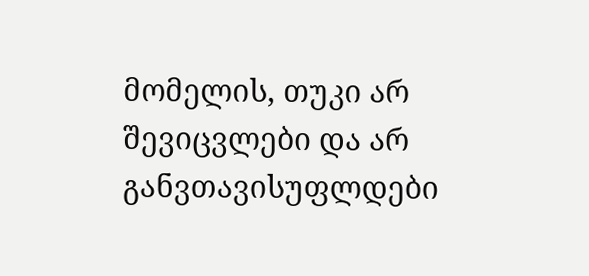მომელის, თუკი არ შევიცვლები და არ განვთავისუფლდები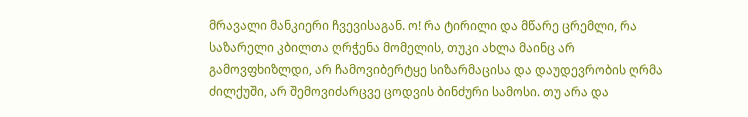მრავალი მანკიერი ჩვევისაგან. ო! რა ტირილი და მწარე ცრემლი, რა საზარელი კბილთა ღრჭენა მომელის, თუკი ახლა მაინც არ გამოვფხიზლდი, არ ჩამოვიბერტყე სიზარმაცისა და დაუდევრობის ღრმა ძილქუში, არ შემოვიძარცვე ცოდვის ბინძური სამოსი. თუ არა და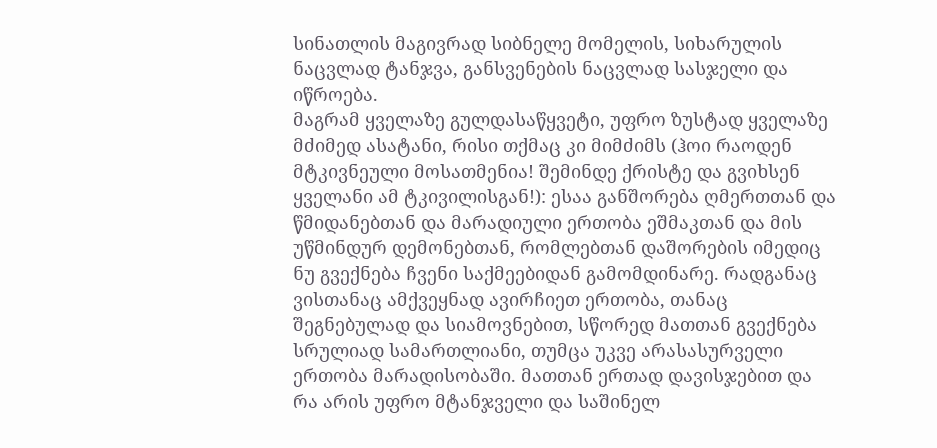სინათლის მაგივრად სიბნელე მომელის, სიხარულის ნაცვლად ტანჯვა, განსვენების ნაცვლად სასჯელი და იწროება.
მაგრამ ყველაზე გულდასაწყვეტი, უფრო ზუსტად ყველაზე მძიმედ ასატანი, რისი თქმაც კი მიმძიმს (ჰოი რაოდენ მტკივნეული მოსათმენია! შემინდე ქრისტე და გვიხსენ ყველანი ამ ტკივილისგან!): ესაა განშორება ღმერთთან და წმიდანებთან და მარადიული ერთობა ეშმაკთან და მის უწმინდურ დემონებთან, რომლებთან დაშორების იმედიც ნუ გვექნება ჩვენი საქმეებიდან გამომდინარე. რადგანაც ვისთანაც ამქვეყნად ავირჩიეთ ერთობა, თანაც შეგნებულად და სიამოვნებით, სწორედ მათთან გვექნება სრულიად სამართლიანი, თუმცა უკვე არასასურველი ერთობა მარადისობაში. მათთან ერთად დავისჯებით და რა არის უფრო მტანჯველი და საშინელ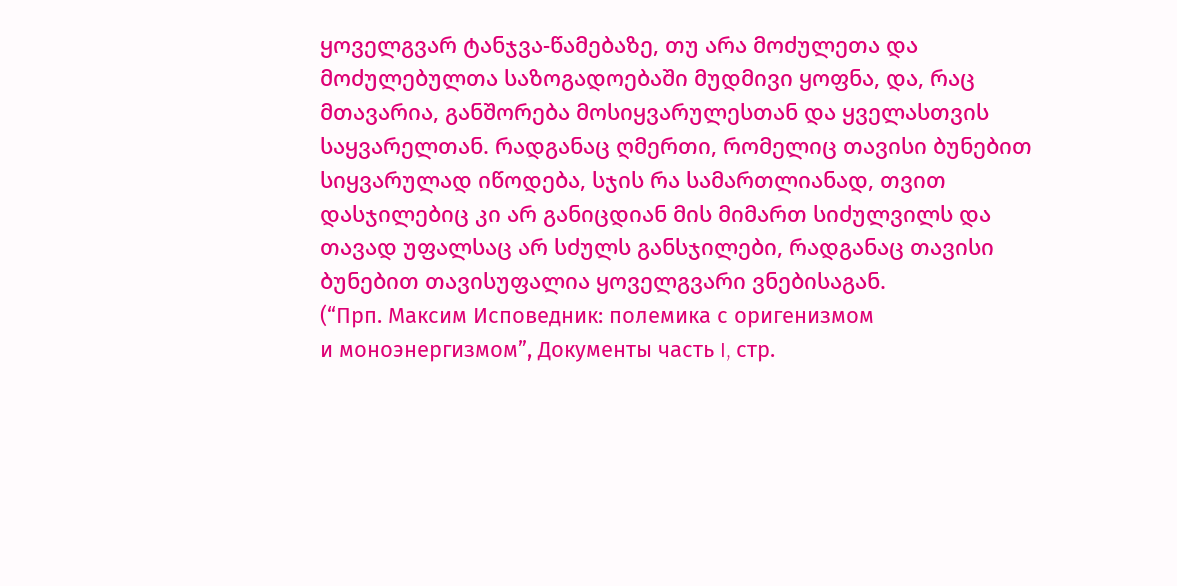ყოველგვარ ტანჯვა-წამებაზე, თუ არა მოძულეთა და მოძულებულთა საზოგადოებაში მუდმივი ყოფნა, და, რაც მთავარია, განშორება მოსიყვარულესთან და ყველასთვის საყვარელთან. რადგანაც ღმერთი, რომელიც თავისი ბუნებით სიყვარულად იწოდება, სჯის რა სამართლიანად, თვით დასჯილებიც კი არ განიცდიან მის მიმართ სიძულვილს და თავად უფალსაც არ სძულს განსჯილები, რადგანაც თავისი ბუნებით თავისუფალია ყოველგვარი ვნებისაგან.
(“Прп. Максим Исповедник: полемика с оригенизмом
и моноэнергизмом”, Документы часть I, стр.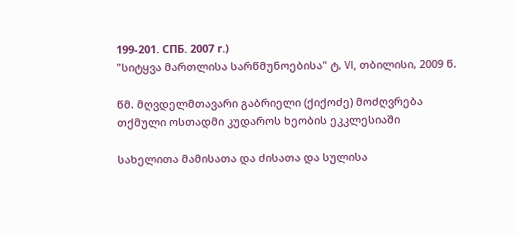199-201. СПБ. 2007 г.)
"სიტყვა მართლისა სარწმუნოებისა" ტ, VI, თბილისი, 2009 წ.

წმ. მღვდელმთავარი გაბრიელი (ქიქოძე) მოძღვრება თქმული ოსთადმი კუდაროს ხეობის ეკკლესიაში

სახელითა მამისათა და ძისათა და სულისა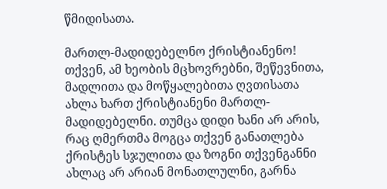წმიდისათა.

მართლ-მადიდებელნო ქრისტიანენო! თქვენ, ამ ხეობის მცხოვრებნი, შეწევნითა, მადლითა და მოწყალებითა ღვთისათა ახლა ხართ ქრისტიანენი მართლ-მადიდებელნი. თუმცა დიდი ხანი არ არის, რაც ღმერთმა მოგცა თქვენ განათლება ქრისტეს სჯულითა და ზოგნი თქვენგანნი ახლაც არ არიან მონათლულნი, გარნა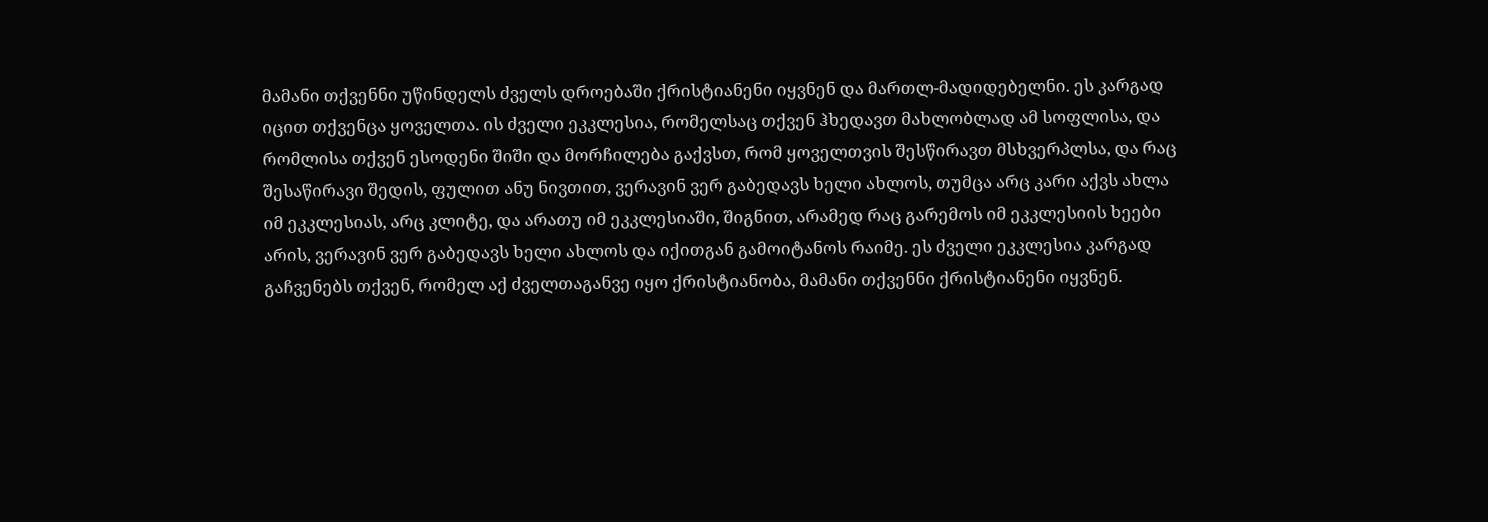მამანი თქვენნი უწინდელს ძველს დროებაში ქრისტიანენი იყვნენ და მართლ-მადიდებელნი. ეს კარგად იცით თქვენცა ყოველთა. ის ძველი ეკკლესია, რომელსაც თქვენ ჰხედავთ მახლობლად ამ სოფლისა, და რომლისა თქვენ ესოდენი შიში და მორჩილება გაქვსთ, რომ ყოველთვის შესწირავთ მსხვერპლსა, და რაც შესაწირავი შედის, ფულით ანუ ნივთით, ვერავინ ვერ გაბედავს ხელი ახლოს, თუმცა არც კარი აქვს ახლა იმ ეკკლესიას, არც კლიტე, და არათუ იმ ეკკლესიაში, შიგნით, არამედ რაც გარემოს იმ ეკკლესიის ხეები არის, ვერავინ ვერ გაბედავს ხელი ახლოს და იქითგან გამოიტანოს რაიმე. ეს ძველი ეკკლესია კარგად გაჩვენებს თქვენ, რომელ აქ ძველთაგანვე იყო ქრისტიანობა, მამანი თქვენნი ქრისტიანენი იყვნენ.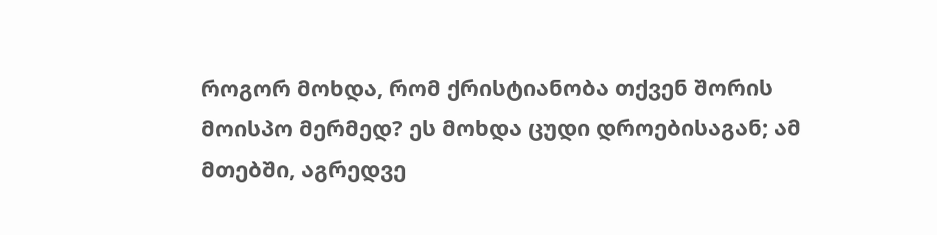როგორ მოხდა, რომ ქრისტიანობა თქვენ შორის მოისპო მერმედ? ეს მოხდა ცუდი დროებისაგან; ამ მთებში, აგრედვე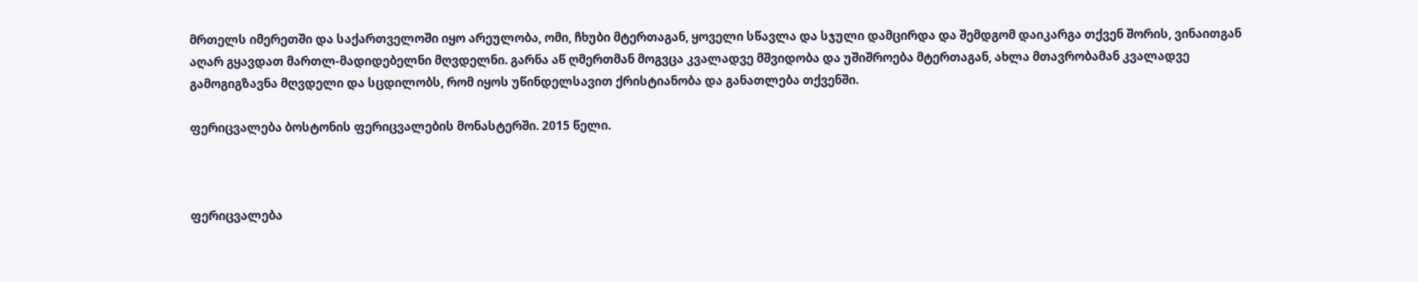მრთელს იმერეთში და საქართველოში იყო არეულობა, ომი, ჩხუბი მტერთაგან, ყოველი სწავლა და სჯული დამცირდა და შემდგომ დაიკარგა თქვენ შორის, ვინაითგან აღარ გყავდათ მართლ-მადიდებელნი მღვდელნი. გარნა აწ ღმერთმან მოგვცა კვალადვე მშვიდობა და უშიშროება მტერთაგან, ახლა მთავრობამან კვალადვე გამოგიგზავნა მღვდელი და სცდილობს, რომ იყოს უწინდელსავით ქრისტიანობა და განათლება თქვენში.

ფერიცვალება ბოსტონის ფერიცვალების მონასტერში. 2015 წელი.



ფერიცვალება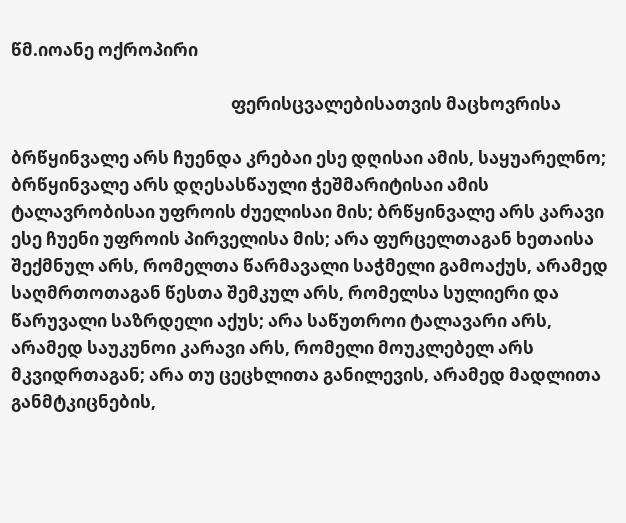წმ.იოანე ოქროპირი

                                                       ფერისცვალებისათვის მაცხოვრისა

ბრწყინვალე არს ჩუენდა კრებაი ესე დღისაი ამის, საყუარელნო; ბრწყინვალე არს დღესასწაული ჭეშმარიტისაი ამის ტალავრობისაი უფროის ძუელისაი მის; ბრწყინვალე არს კარავი ესე ჩუენი უფროის პირველისა მის; არა ფურცელთაგან ხეთაისა შექმნულ არს, რომელთა წარმავალი საჭმელი გამოაქუს, არამედ საღმრთოთაგან წესთა შემკულ არს, რომელსა სულიერი და წარუვალი საზრდელი აქუს; არა საწუთროი ტალავარი არს, არამედ საუკუნოი კარავი არს, რომელი მოუკლებელ არს მკვიდრთაგან; არა თუ ცეცხლითა განილევის, არამედ მადლითა განმტკიცნების,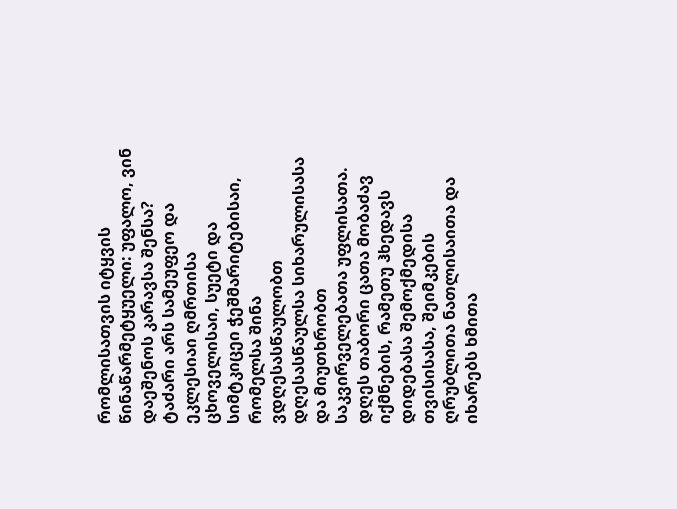რომლისათვის იტყვის წინაწარმეტყუელი: უფალო, ვინ დაეშენოს კარავსა შენსა?
ტაძარი არს სამეუფეო და ეკლესიაი ღმრთისა ცხოველისაი, სუეტი და სიმტკიცეი ჭეშმარიტებისაი, რომელსა შინა ვდღესასწაულობთ დღესასწაულსა სიხარულისასა და მიუთხრობთ საკვირველებათა უფლისათა.
დღეს თაბორი ცათა მობაძავ იქმნების, რამეთუ ჰხედავს დიდებასა შემოქმედისა თვისისასა, შეიმკების ღრუბლითა ნათლისაითა და იხარებს ხმითა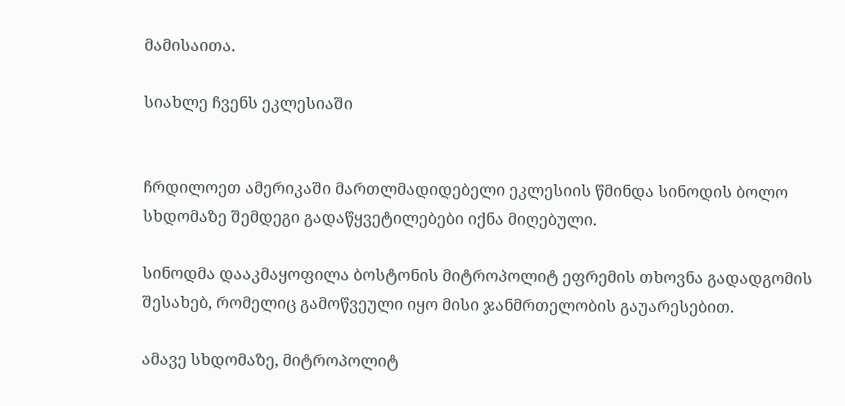მამისაითა.

სიახლე ჩვენს ეკლესიაში


ჩრდილოეთ ამერიკაში მართლმადიდებელი ეკლესიის წმინდა სინოდის ბოლო სხდომაზე შემდეგი გადაწყვეტილებები იქნა მიღებული.

სინოდმა დააკმაყოფილა ბოსტონის მიტროპოლიტ ეფრემის თხოვნა გადადგომის შესახებ, რომელიც გამოწვეული იყო მისი ჯანმრთელობის გაუარესებით.

ამავე სხდომაზე, მიტროპოლიტ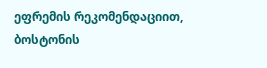ეფრემის რეკომენდაციით, ბოსტონის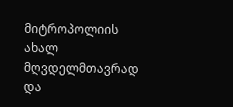მიტროპოლიის ახალ მღვდელმთავრად და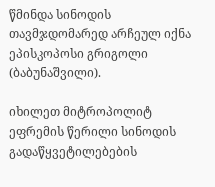წმინდა სინოდის თავმჯდომარედ არჩეულ იქნა ეპისკოპოსი გრიგოლი (ბაბუნაშვილი).

იხილეთ მიტროპოლიტ ეფრემის წერილი სინოდის გადაწყვეტილებების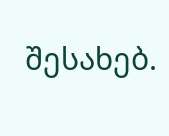შესახებ.